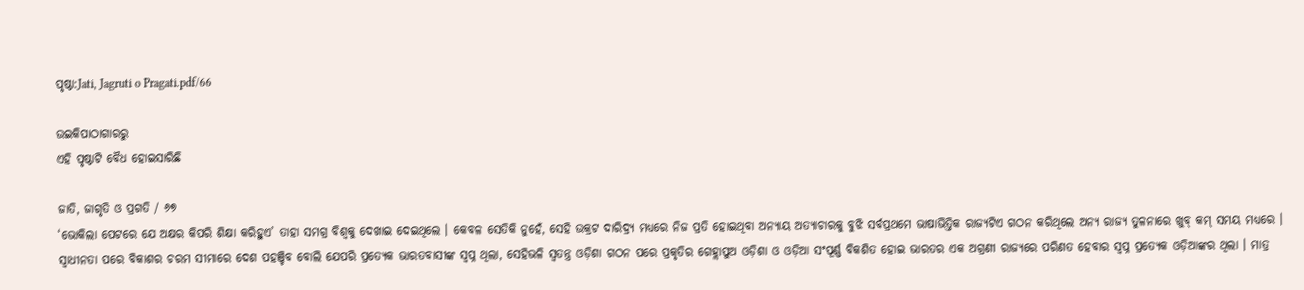ପୃଷ୍ଠା:Jati, Jagruti o Pragati.pdf/66

ଉଇକିପାଠାଗାର‌ରୁ
ଏହି ପୃଷ୍ଠାଟି ବୈଧ ହୋଇସାରିଛି

ଜାତି, ଜାଗୃତି ଓ ପ୍ରଗତି / ୬୭
‘ଭୋକିଲା ପେଟରେ ଯେ ଅକ୍ଷର କିପରି ଶିକ୍ଷା କରିହୁଏ’ ତାହା ସମଗ୍ର ବିଶ୍ୱକୁ ଦେଖାଇ ଦେଇଥିଲେ । କେବଳ ସେତିକି ନୁହେଁ, ସେହି ଉକ୍ରଟ ଦାରିଦ୍ର୍ୟ ମଧ୍ୟରେ ନିଜ ପ୍ରତି ହୋଇଥିବା ଅନ୍ୟାୟ ଅତ୍ୟାଚାରକୁ ବୁଝି ସର୍ବପ୍ରଥମେ ଭାଷାଭିତ୍ତିକ ରାଜ୍ୟଟିଏ ଗଠନ କରିଥିଲେ ଅନ୍ୟ ରାଜ୍ୟ ତୁଳନାରେ ଖୁବ୍ କମ୍ ସମୟ ମଧ୍ୟରେ । ସ୍ୱାଧୀନତା ପରେ ବିକାଶର ଚରମ ସୀମାରେ ଦେଶ ପ‌ହ‌ଞ୍ଚିବ ବୋଲି ଯେପରି ପ୍ରତ୍ୟେକ ଭାରତବାସୀଙ୍କ ସ୍ୱପ୍ନ ଥିଲା, ସେହିଭଳି ସ୍ୱତନ୍ତ୍ର ଓଡ଼ିଶା ଗଠନ ପରେ ପ୍ରକୃତିର ଗେହ୍ଲାପୁଅ ଓଡ଼ିଶା ଓ ଓଡ଼ିଆ ସଂପୂର୍ଣ୍ଣ ବିକଶିତ ହୋଇ ଭାରତର ଏକ ଅଗ୍ରଣୀ ରାଜ୍ୟରେ ପରିଣତ ହେବାର ସ୍ୱପ୍ନ ପ୍ରତ୍ୟେକ ଓଡ଼ିଆଙ୍କର ଥିଲା । ମାତ୍ର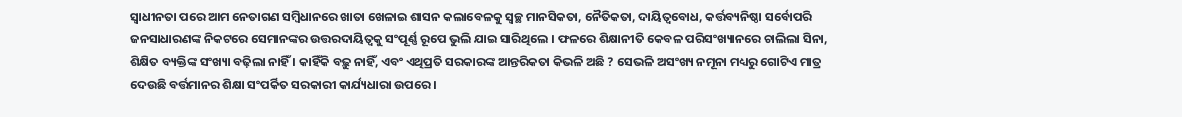ସ୍ୱାଧୀନତା ପରେ ଆମ ନେତାଗଣ ସମ୍ବିଧାନରେ ଖାତା ଖେଳାଇ ଶାସନ କଲାବେଳକୁ ସ୍ୱଚ୍ଛ ମାନସିକତା, ନୈତିକତା, ଦାୟିତ୍ୱବୋଧ, କର୍ତ୍ତବ୍ୟନିଷ୍ଠା ସର୍ବୋପରି ଜନସାଧାରଣଙ୍କ ନିକଟରେ ସେମାନଙ୍କର ଉତ୍ତରଦାୟିତ୍ୱକୁ ସଂପୂର୍ଣ୍ଣ ରୂପେ ଭୁଲି ଯାଇ ସାରିଥିଲେ । ଫଳରେ ଶିକ୍ଷାନୀତି କେବଳ ପରିସଂଖ୍ୟାନରେ ଚାଲିଲା ସିନା, ଶିକ୍ଷିତ ବ୍ୟକ୍ତିଙ୍କ ସଂଖ୍ୟା ବଢ଼ିଲା ନାହିଁ । କାହିଁକି ବଢ଼ୁ ନାହିଁ, ଏବଂ ଏଥିପ୍ରତି ସରକାରଙ୍କ ଆନ୍ତରିକତା କିଭଳି ଅଛି ? ସେଭଳି ଅସଂଖ୍ୟ ନମୂନା ମଧ୍ୟରୁ ଗୋଟିଏ ମାତ୍ର ଦେଉଛି ବର୍ତ୍ତମାନର ଶିକ୍ଷା ସଂପର୍କିତ ସରକାରୀ କାର୍ଯ୍ୟଧାରା ଉପରେ ।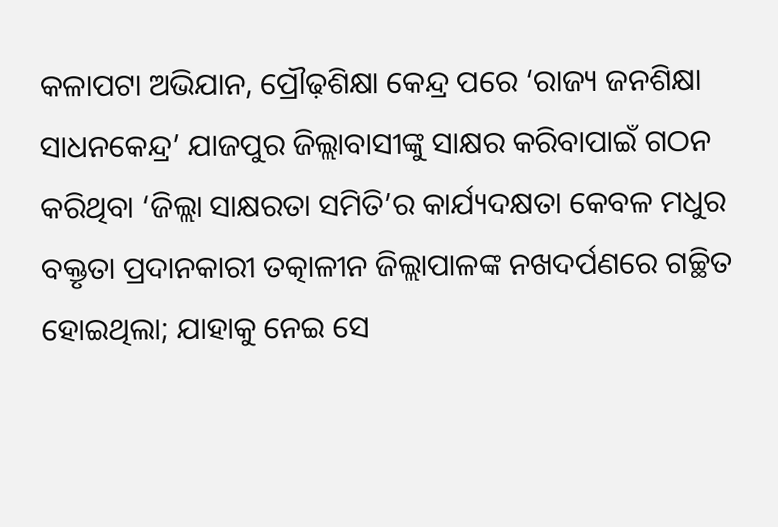କଳାପଟା ଅଭିଯାନ, ପ୍ରୌଢ଼ଶିକ୍ଷା କେନ୍ଦ୍ର ପରେ ‘ରାଜ୍ୟ ଜନଶିକ୍ଷା ସାଧନକେନ୍ଦ୍ର’ ଯାଜପୁର ଜିଲ୍ଲାବାସୀଙ୍କୁ ସାକ୍ଷର କରିବାପାଇଁ ଗଠନ କରିଥିବା ‘ଜିଲ୍ଲା ସାକ୍ଷରତା ସମିତି’ର କାର୍ଯ୍ୟଦକ୍ଷତା କେବଳ ମଧୁର ବକ୍ତୃତା ପ୍ରଦାନକାରୀ ତ‌ତ୍କାଳୀନ ଜିଲ୍ଲାପାଳଙ୍କ ନଖଦର୍ପଣରେ ଗଚ୍ଛିତ ହୋଇଥିଲା; ଯାହାକୁ ନେଇ ସେ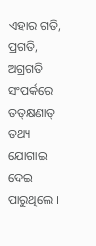ଏହାର ଗତି, ପ୍ରଗତି, ଅଗ୍ରଗତି ସଂପର୍କରେ ତତ୍‌କ୍ଷଣାତ୍ ତଥ୍ୟ ଯୋଗାଇ ଦେଇ ପାରୁଥିଲେ ।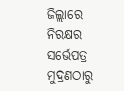ଜିଲ୍ଲାରେ ନିରକ୍ଷର ସର୍ଭେପତ୍ର ମୁଦ୍ରଣଠାରୁ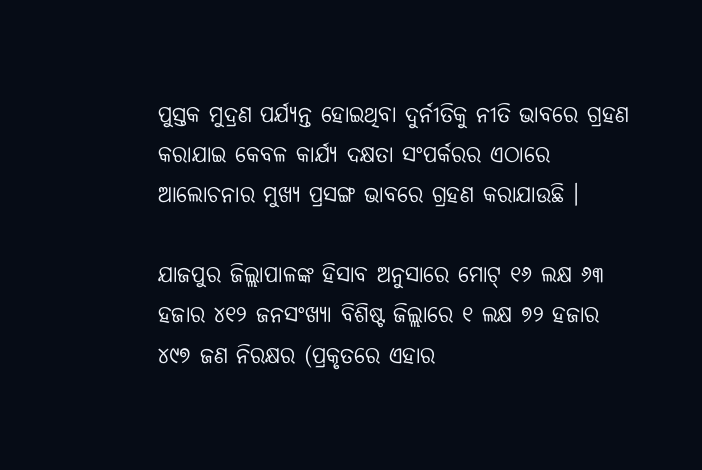ପୁସ୍ତକ ମୁଦ୍ରଣ ପର୍ଯ୍ୟନ୍ତ ହୋଇଥିବା ଦୁର୍ନୀତିକୁ ନୀତି ଭାବରେ ଗ୍ରହଣ କରାଯାଇ କେବଳ କାର୍ଯ୍ୟ ଦକ୍ଷତା ସଂପର୍କରର ଏଠାରେ ଆଲୋଚନାର ମୁଖ୍ୟ ପ୍ରସଙ୍ଗ ଭାବରେ ଗ୍ରହଣ କରାଯାଉଛି ।

ଯାଜପୁର ଜିଲ୍ଲାପାଳଙ୍କ ହିସାବ ଅନୁସାରେ ମୋଟ୍ ୧୬ ଲକ୍ଷ ୬୩ ହଜାର ୪୧୨ ଜନସଂଖ୍ୟା ବିଶିଷ୍ଟ ଜିଲ୍ଲାରେ ୧ ଲକ୍ଷ ୭୨ ହଜାର ୪୯୭ ଜଣ ନିରକ୍ଷର (ପ୍ରକୃତରେ ଏହାର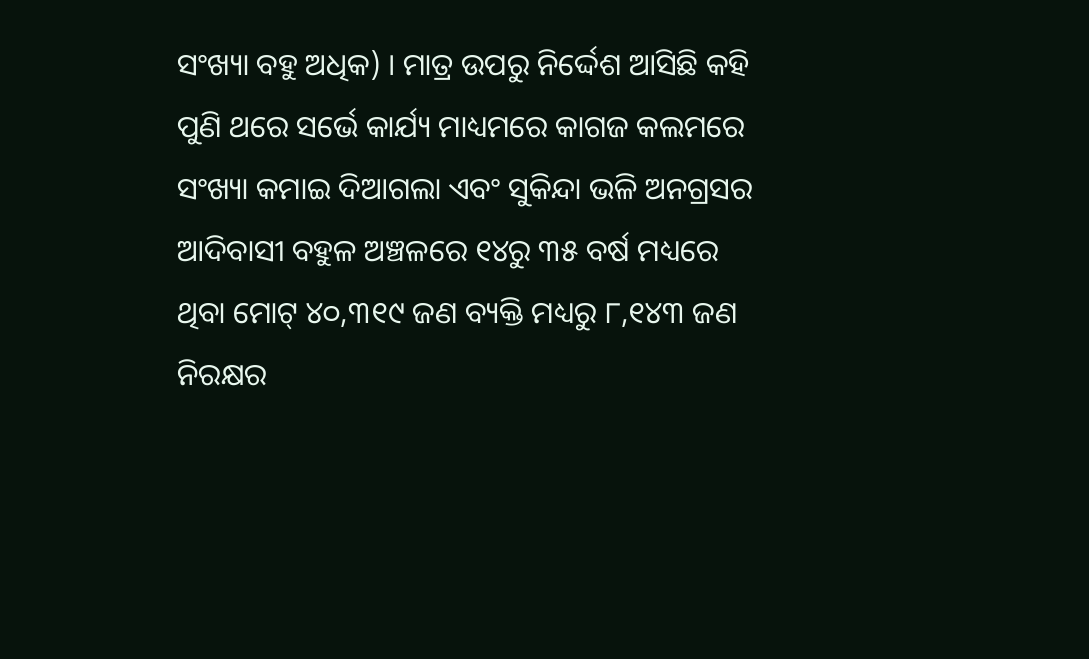ସଂଖ୍ୟା ବହୁ ଅଧିକ) । ମାତ୍ର ଉପରୁ ନିର୍ଦ୍ଦେଶ ଆସିଛି କହି ପୁଣି ଥରେ ସର୍ଭେ କାର୍ଯ୍ୟ ମାଧ୍ୟମରେ କାଗଜ କଲମରେ ସଂଖ୍ୟା କମାଇ ଦିଆଗଲା ଏବଂ ସୁକିନ୍ଦା ଭଳି ଅନଗ୍ରସର ଆଦିବାସୀ ବହୁଳ ଅଞ୍ଚଳରେ ୧୪ରୁ ୩୫ ବର୍ଷ ମଧ୍ୟରେ ଥିବା ମୋଟ୍ ୪୦,୩୧୯ ଜଣ ବ୍ୟକ୍ତି ମଧ୍ୟରୁ ୮,୧୪୩ ଜଣ ନିରକ୍ଷର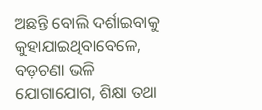ଅଛନ୍ତି ବୋଲି ଦର୍ଶାଇବାକୁ କୁହାଯାଇଥିବାବେଳେ, ବଡ଼ଚଣା ଭଳି ଯୋଗାଯୋଗ, ଶିକ୍ଷା ତଥା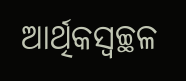ଆର୍ଥିକସ୍ୱଚ୍ଛଳ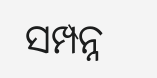ସମ୍ପନ୍ନ